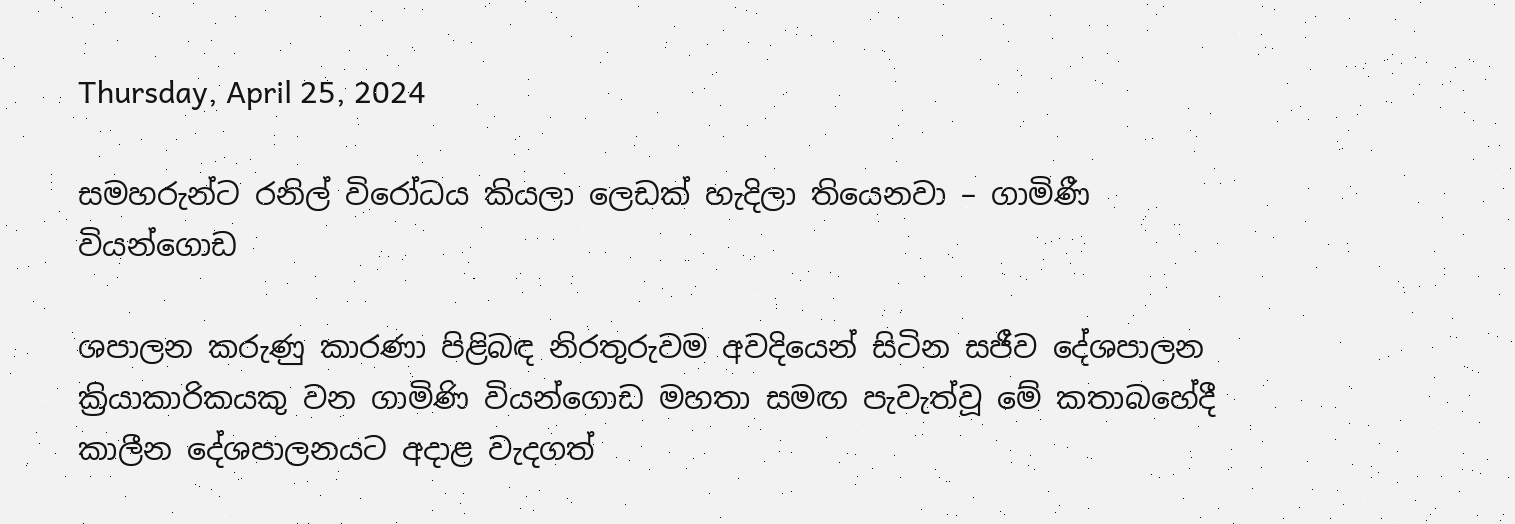Thursday, April 25, 2024

සමහරුන්ට රනිල් විරෝධය කියලා ලෙඩක් හැදිලා තියෙනවා – ගාමිණී වියන්ගොඩ

ශපාලන කරුණු කාරණා පිළිබඳ නිරතුරුවම අවදියෙන් සිටින සජීව දේශපාලන ක්‍රියාකාරිකයකු වන ගාමිණි වියන්ගොඩ මහතා සමඟ පැවැත්වූ මේ කතාබහේදී කාලීන දේශපාලනයට අදාළ වැදගත්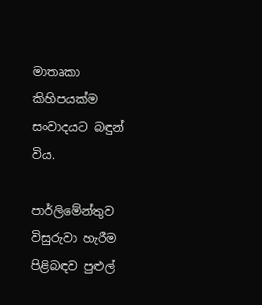මාතෘකා කිහිපයක්ම සංවාදයට බඳුන් විය.

පාර්ලිමේන්තුව විසුරුවා හැරීම පිළිබඳව පුළුල්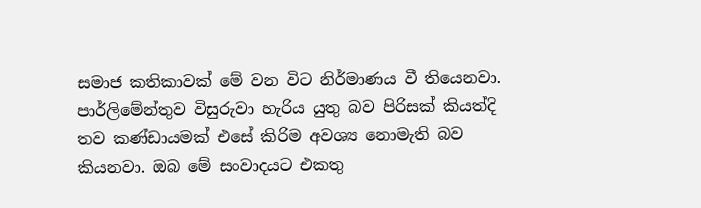සමාජ කතිකාවක් මේ වන විට නිර්මාණය වී තියෙනවා. පාර්ලිමේන්තුව විසුරුවා හැරිය යුතු බව පිරිසක් කියත්දි තව කණ්ඩායමක් එසේ කිරිම අවශ්‍ය නොමැති බව කියනවා. ඔබ මේ සංවාදයට එකතු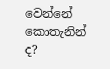වෙන්නේ කොතැනින් ද?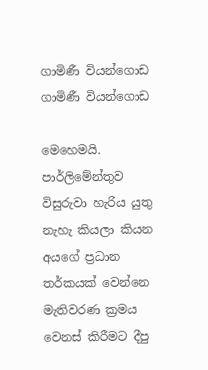ගාමිණී වියන්ගොඩ
ගාමිණී වියන්ගොඩ

මෙහෙමයි. පාර්ලිමේන්තුව විසුරුවා හැරිය යුතු නැහැ කියලා කියන අයගේ ප්‍රධාන තර්කයක් වෙන්නෙ මැතිවරණ ක්‍රමය වෙනස් කිරීමට දීපු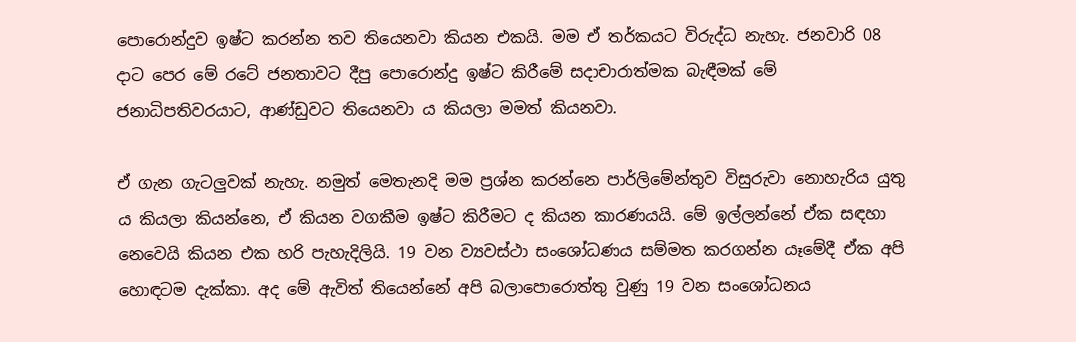පොරොන්දුව ඉෂ්ට කරන්න තව තියෙනවා කියන එකයි. මම ඒ තර්කයට විරුද්ධ නැහැ. ජනවාරි 08 දාට පෙර මේ රටේ ජනතාවට දීපු පොරොන්දු ඉෂ්ට කිරීමේ සදාචාරාත්මක බැඳීමක් මේ ජනාධිපතිවරයාට, ආණ්ඩුවට තියෙනවා ය කියලා මමත් කියනවා.

ඒ ගැන ගැටලුවක් නැහැ. නමුත් මෙතැනදි මම ප්‍රශ්න කරන්නෙ පාර්ලිමේන්තුව විසුරුවා නොහැරිය යුතු ය කියලා කියන්නෙ, ඒ කියන වගකීම ඉෂ්ට කිරීමට ද කියන කාරණයයි. මේ ඉල්ලන්නේ ඒක සඳහා නෙවෙයි කියන එක හරි පැහැදිලියි. 19 වන ව්‍යවස්ථා සංශෝධණය සම්මත කරගන්න යෑමේදී ඒක අපි හොඳටම දැක්කා. අද මේ ඇවිත් තියෙන්නේ අපි බලාපොරොත්තු වුණු 19 වන සංශෝධනය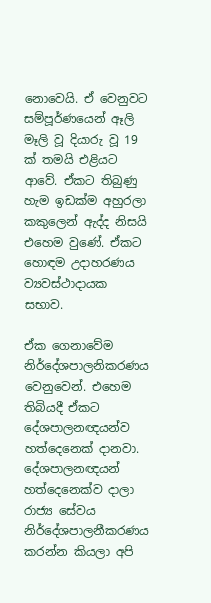නොවෙයි. ඒ වෙනුවට සම්පූර්ණයෙන් ඈලි මෑලි වූ දියාරු වූ 19 ක් තමයි එළියට ආවේ. ඒකට තිබුණු හැම ඉඩක්ම අහුරලා කකුලෙන් ඇද්ද නිසයි එහෙම වුණේ. ඒකට හොඳම උදාහරණය ව්‍යවස්ථාදායක සභාව.

ඒක ගෙනාවේම නිර්දේශපාලනිකරණය වෙනුවෙන්. එහෙම තිබියදී ඒකට දේශපාලනඥයන්ව හත්දෙනෙක් දානවා. දේශපාලනඥයන් හත්දෙනෙක්ව දාලා රාජ්‍ය සේවය නිර්දේශපාලනීකරණය කරන්න කියලා අපි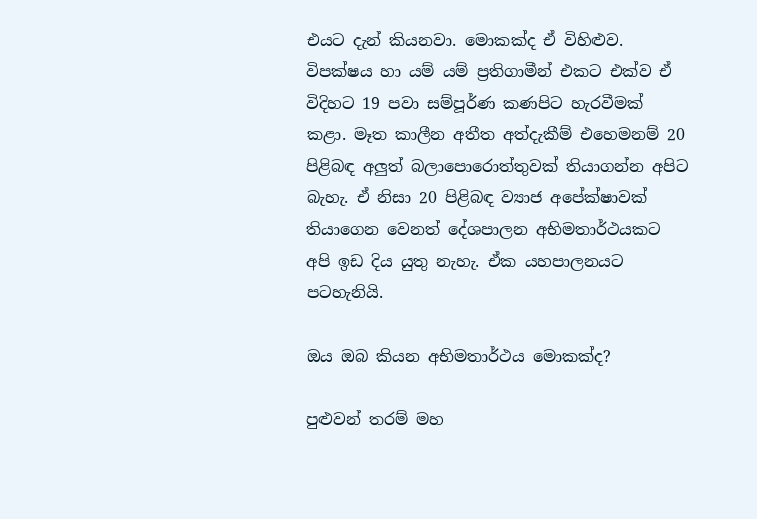එයට දැන් කියනවා. මොකක්ද ඒ විහිළුව. විපක්ෂය හා යම් යම් ප්‍රතිගාමීන් එකට එක්ව ඒ විදිහට 19 පවා සම්පූර්ණ කණපිට හැරවීමක් කළා. මෑත කාලීන අතීත අත්දැකීම් එහෙමනම් 20 පිළිබඳ අලුත් බලාපොරොත්තුවක් තියාගන්න අපිට බැහැ. ඒ නිසා 20 පිළිබඳ ව්‍යාජ අපේක්ෂාවක් තියාගෙන වෙනත් දේශපාලන අභිමතාර්ථයකට අපි ඉඩ දිය යුතු නැහැ. ඒක යහපාලනයට පටහැනියි.

ඔය ඔබ කියන අභිමතාර්ථය මොකක්ද?

පුළුවන් තරම් මහ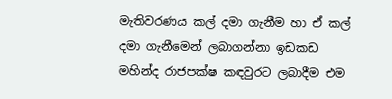මැතිවරණය කල් දමා ගැනීම හා ඒ කල් දමා ගැනීමෙන් ලබාගන්නා ඉඩකඩ මහින්ද රාජපක්ෂ කඳවුරට ලබාදීම එම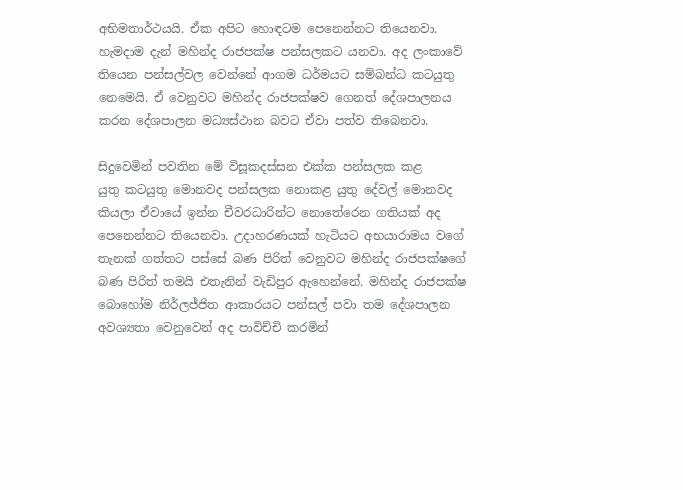අභිමතාර්ථයයි. ඒක අපිට හොඳටම පෙනෙන්නට තියෙනවා. හැමදාම දැන් මහින්ද රාජපක්ෂ පන්සලකට යනවා. අද ලංකාවේ තියෙන පන්සල්වල වෙන්නේ ආගම ධර්මයට සම්බන්ධ කටයුතු නෙමෙයි. ඒ වෙනුවට මහින්ද රාජපක්ෂව ගෙනත් දේශපාලනය කරන දේශපාලන මධ්‍යස්ථාන බවට ඒවා පත්ව තිබෙනවා.

සිදුවෙමින් පවතින මේ විසූකදස්සන එක්ක පන්සලක කළ යුතු ‍කටයුතු මොනවද පන්සලක නොකළ යුතු දේවල් මොනවද කියලා ඒවායේ ඉන්න චීවරධාරින්ට නොතේරෙන ගතියක් අද පෙනෙන්නට තියෙනවා. උදාහරණයක් හැටියට අභයාරාමය වගේ තැනක් ගත්තට පස්සේ බණ පිරිත් වෙනුවට මහින්ද රාජපක්ෂගේ බණ පිරිත් තමයි එතැනින් වැඩිපුර ඇහෙන්නේ. මහින්ද රාජපක්ෂ බොහෝම නිර්ලජ්ජිත ආකාරයට පන්සල් පවා තම දේශපාලන අවශ්‍යතා වෙනුවෙන් අද පාවිච්චි කරමින්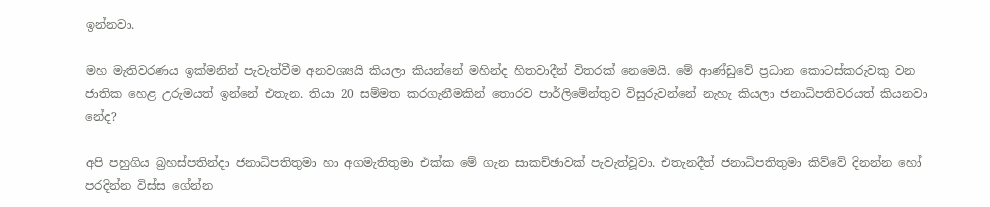ඉන්නවා.

මහ මැතිවරණය ඉක්මනින් පැවැත්වීම අනවශ්‍යයි කියලා කියන්නේ මහින්ද හිතවාදීන් විතරක් නෙමෙයි. මේ ආණ්ඩුවේ ප්‍රධාන කොටස්කරුවකු වන ජාතික හෙළ උරුමයත් ඉන්නේ එතැන. තියා 20 සම්මත කරගැනීමකින් තොරව පාර්ලිමේන්තුව විසුරුවන්නේ නැහැ කියලා ජනාධිපතිවරයත් කියනවා නේද?

අපි පහුගිය බ්‍රහස්පතින්දා ජනාධිපතිතුමා හා අගමැතිතුමා එක්ක මේ ගැන සාකච්ඡාවක් පැවැත්වූවා. එතැනදීත් ජනාධිපතිතුමා කිව්වේ දිනන්න හෝ පරදින්න විස්ස ගේන්න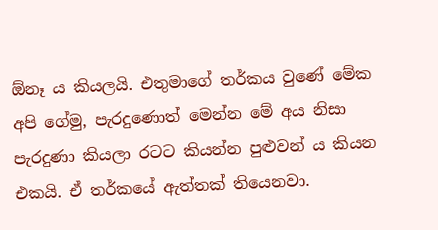ඕනෑ ය කියලයි. එතුමාගේ තර්කය වුණේ මේක අපි ගේමු, පැරදුණොත් මෙන්න මේ අය නිසා පැරදුණා කියලා රටට කියන්න පුළුවන් ය කියන එකයි. ඒ තර්කයේ ඇත්තක් තියෙනවා.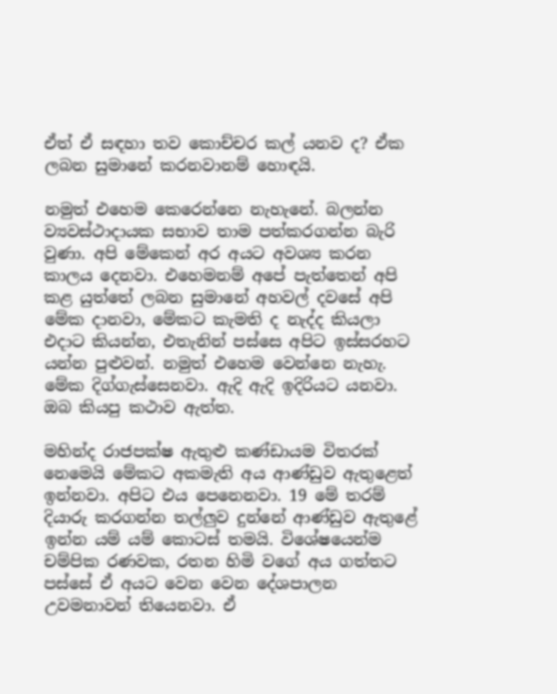ඒත් ඒ සඳහා තව කොච්චර කල් යනව ද? ඒක ලබන සුමානේ කරනවානම් හොඳයි.

නමුත් එහෙම කෙරෙන්නෙ නැහැනේ. බලන්න ව්‍යවස්ථාදායක සභාව තාම පත්කරගන්න බැරි වුණා. අපි මේකෙන් අර අයට අවශ්‍ය කරන කාලය දෙනවා. එහෙමනම් අපේ පැත්තෙන් අපි කළ යුත්තේ ලබන සුමානේ අහවල් දවසේ අපි මේක දානවා, මේකට කැමති ද නැද්ද කියලා එදාට කියන්න, එතැනින් පස්සෙ අපිට ඉස්සරහට යන්න පුළුවන්. නමුත් එහෙම වෙන්නෙ නැහැ. මේක දිග්ගැස්සෙනවා. ඇදි ඇදි ඉදිරියට යනවා. ඔබ කියපු කථාව ඇත්ත.

මහින්ද රාජපක්ෂ ඇතුළු කණ්ඩායම විතරක් නෙමෙයි මේකට අකමැති අය ආණ්ඩුව ඇතුළෙත් ඉන්නවා. අපිට එය පෙනෙනවා. 19 මේ තරම් දියාරු කරගන්න තල්ලුව දුන්නේ ආණ්ඩුව ඇතුළේ ඉන්න යම් යම් කොටස් තමයි. විශේෂයෙන්ම චම්පික රණවක, රතන හිමි වගේ අය ගත්තට පස්සේ ඒ අයට වෙන වෙන දේශපාලන උවමනාවන් තියෙනවා. ඒ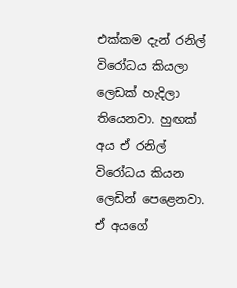එක්කම දැන් රනිල් විරෝධය කියලා ලෙඩක් හැදිලා තියෙනවා. හුඟක් අය ඒ රනිල් විරෝධය කියන ලෙඩින් පෙළෙනවා. ඒ අයගේ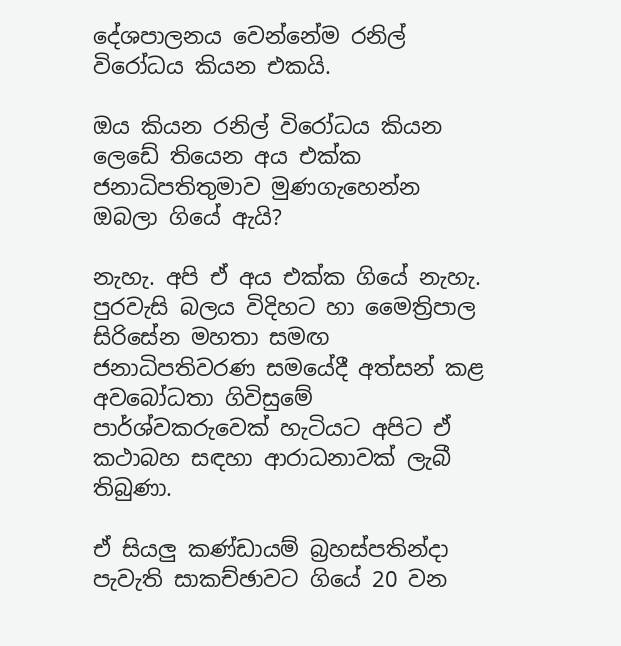දේශපාලනය වෙන්නේම රනිල් විරෝධය කියන එකයි.

ඔය කියන රනිල් විරෝධය කියන ලෙඩේ තියෙන අය එක්ක ජනාධිපතිතුමාව මුණගැහෙන්න ඔබලා ගියේ ඇයි?

නැහැ. අපි ඒ අය එක්ක ගියේ නැහැ. පුරවැසි බලය විදිහට හා මෛත්‍රිපාල සිරිසේන මහතා සමඟ ජනාධිපතිවරණ සමයේදී අත්සන් කළ අවබෝධතා ගිවිසුමේ පාර්ශ්වකරුවෙක් හැටියට අපිට ඒ කථාබහ සඳහා ආරාධනාවක් ලැබී තිබුණා.

ඒ සියලු කණ්ඩායම් බ්‍රහස්පතින්දා පැවැති සාකච්ඡාවට ගියේ 20 වන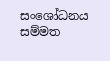සංශෝධනය සම්මත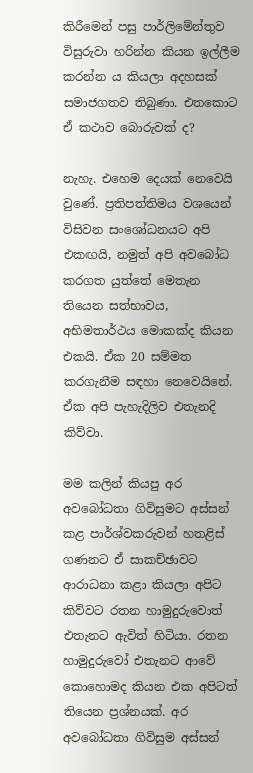කිරීමෙන් පසු පාර්ලිමේන්තුව විසුරුවා හරින්න කියන ඉල්ලීම කරන්න ය කියලා අදහසක් සමාජගතව තිබුණා. එතකොට ඒ කථාව බොරුවක් ද?

නැහැ. එහෙම දෙයක් නෙවෙයි වුණේ. ප්‍රතිපත්තිමය වශයෙන් විසිවන සංශෝධනයට අපි එකඟයි, නමුත් අපි අවබෝධ කරගත යුත්තේ මෙතැන තියෙන සත්භාවය, අභිමතාර්ථය මොකක්ද කියන එකයි. ඒක 20 සම්මත කරගැනීම සඳහා නෙවෙයිනේ. ඒක අපි පැහැදිලිව එතැනදි කිව්වා.

මම කලින් කියපු අර අවබෝධතා ගිවිසුමට අස්සන් කළ පාර්ශ්වකරුවන් හතළිස් ගණනට ඒ සාකච්ඡාවට ආරාධනා කළා කියලා අපිට කිව්වට රතන හාමුදුරුවොත් එතැනට ඇවිත් හිටියා. රතන හාමුදුරුවෝ එතැනට ආවේ කොහොමද කියන එක අපිටත් තියෙන ප්‍රශ්නයක්. අර අවබෝධතා ගිවිසුම අස්සන්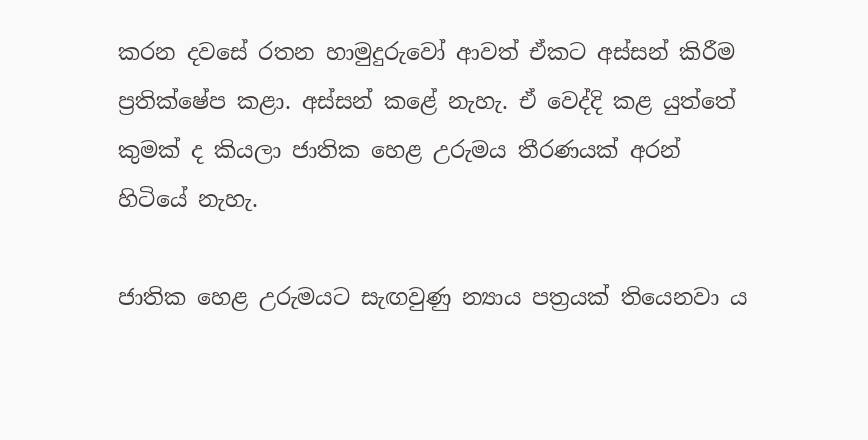කරන දවසේ රතන හාමුදුරුවෝ ආවත් ඒකට අස්සන් කිරීම ප්‍රතික්ෂේප කළා. අස්සන් කළේ නැහැ. ඒ වෙද්දි කළ යුත්තේ කුමක් ද කියලා ජාතික හෙළ උරුමය තීරණයක් අරන් හිටියේ නැහැ.

ජාතික හෙළ උරුමයට සැඟවුණු න්‍යාය පත්‍රයක් තියෙනවා ය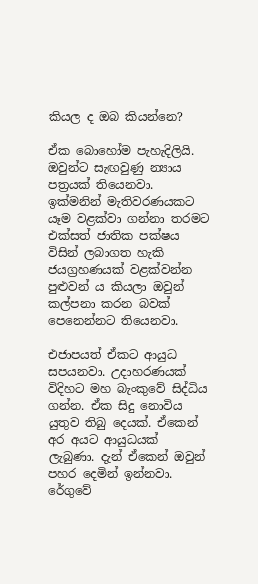කියල ද ඔබ කියන්නෙ?

ඒක බොහෝම පැහැදිලියි. ඔවුන්ට සැඟවුණු න්‍යාය පත්‍රයක් තියෙනවා. ඉක්මනින් මැතිවරණයකට යෑම වළක්වා ගන්නා තරමට එක්සත් ජාතික පක්ෂය විසින් ලබාගත හැකි ජයග්‍රහණයක් වළක්වන්න පුළුවන් ය කියලා ඔවුන් කල්පනා කරන බවක් පෙනෙන්නට තියෙනවා.

එජාපයත් ඒකට ආයුධ සපයනවා. උදාහරණයක් විදිහට මහ බැංකුවේ සිද්ධිය ගන්න. ඒක සිදු නොවිය යුතුව තිබු දෙයක්. ඒකෙන් අර අයට ආයුධයක් ලැබුණා. දැන් ඒකෙන් ඔවුන් පහර දෙමින් ඉන්නවා. රේගුවේ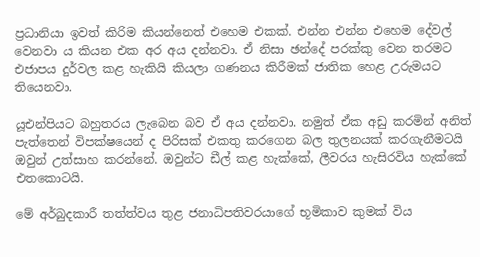ප්‍රධානියා ඉවත් කිරිම කියන්නෙත් එහෙම එකක්. එන්න එන්න එහෙම දේවල් වෙනවා ය කියන එක අර අය දන්නවා. ඒ නිසා ඡන්දේ පරක්කු වෙන තරමට එජාපය දුර්වල කළ හැකියි කියලා ගණනය කිරීමක් ජාතික හෙළ උරුමයට තියෙනවා.

යූඑන්පියට බහුතරය ලැබෙන බව ඒ අය දන්නවා. නමුත් ඒක අඩු කරමින් අනිත් පැත්තෙන් විපක්ෂයෙන් ද පිරිසක් එකතු කරගෙන බල තුලනයක් කරගැනීමටයි ඔවුන් උත්සාහ කරන්නේ. ඔවුන්ට ඩීල් කළ හැක්කේ, ලීවරය හැසිරවිය හැක්කේ එතකොටයි.

මේ අර්බුදකාරී තත්ත්වය තුළ ජනාධිපතිවරයාගේ භූමිකාව කුමක් විය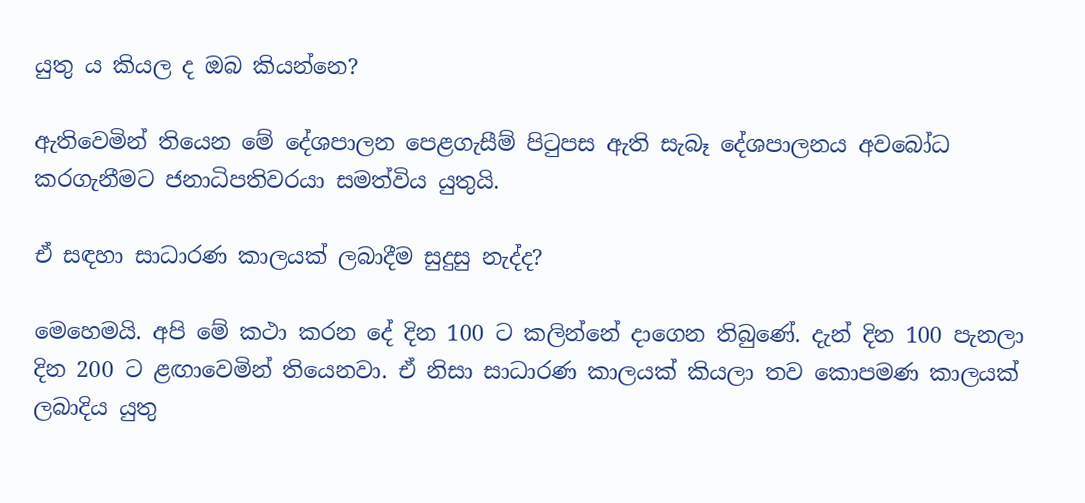යුතු ය කියල ද ඔබ කියන්නෙ?

ඇතිවෙමින් තියෙන මේ දේශපාලන පෙළගැසීම් පිටුපස ඇති සැබෑ දේශපාලනය අවබෝධ කරගැනීමට ජනාධිපතිවරයා සමත්විය යුතුයි.

ඒ සඳහා සාධාරණ කාලයක් ලබාදීම සුදුසු නැද්ද?

මෙහෙමයි. අපි මේ කථා කරන දේ දින 100 ට කලින්නේ දාගෙන තිබුණේ. දැන් දින 100 පැනලා දින 200 ට ළඟාවෙමින් තියෙනවා. ඒ නිසා සාධාරණ කාලයක් කියලා තව කොපමණ කාලයක් ලබාදිය යුතු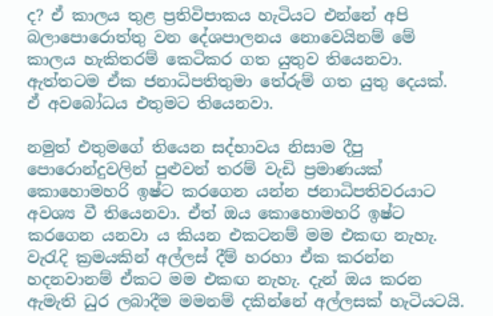ද? ඒ කාලය තුළ ප්‍රතිවිපාකය හැටියට එන්නේ අපි බලාපොරොත්තු වන දේශපාලනය නොවෙයිනම් මේ කාලය හැකිතරම් කෙටිකර ගත යුතුව තියෙනවා. ඇත්තටම ඒක ජනාධිපතිතුමා තේරුම් ගත යුතු දෙයක්. ඒ අවබෝධය එතුමට තියෙනවා.

නමුත් එතුමගේ තියෙන සද්භාවය නිසාම දීපු පොරොන්දුවලින් පුළුවන් තරම් වැඩි ප්‍රමාණයක් කොහොමහරි ඉෂ්ට කරගෙන යන්න ජනාධිපතිවරයාට අවශ්‍ය වී තියෙනවා. ඒත් ඔය කොහොමහරි ඉෂ්ට කරගෙන යනවා ය කියන එකටනම් මම එකඟ නැහැ. වැරැදි ක්‍රමයකින් අල්ලස් දීම් හරහා ඒක කරන්න හදනවානම් ඒකට මම එකඟ නැහැ. දැන් ඔය කරන ඇමැති ධුර ලබාදීම මමනම් දකින්නේ අල්ලසක් හැටියටයි.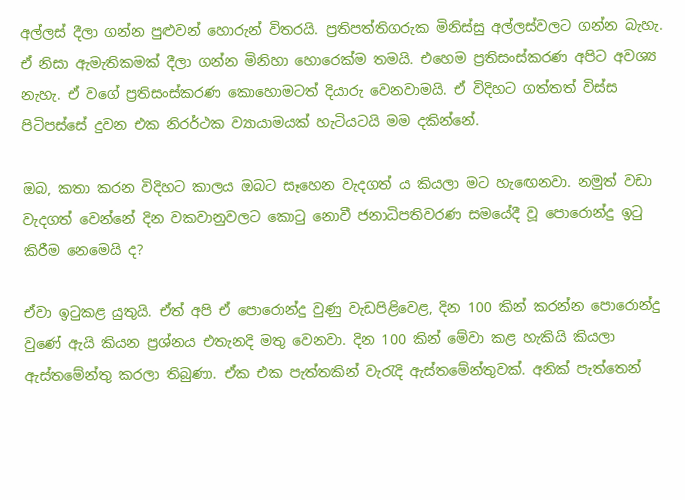අල්ලස් දීලා ගන්න පුළුවන් හොරුන් විතරයි. ප්‍රතිපත්තිගරුක මිනිස්සු අල්ලස්වලට ගන්න බැහැ. ඒ නිසා ඇමැතිකමක් දීලා ගන්න මිනිහා හොරෙක්ම තමයි. එහෙම ප්‍රතිසංස්කරණ අපිට අවශ්‍ය නැහැ. ඒ වගේ ප්‍රතිසංස්කරණ කොහොමටත් දියාරු වෙනවාමයි. ඒ විදිහට ගත්තත් විස්ස පිටිපස්සේ දුවන එක නිරර්ථක ව්‍යායාමයක් හැටියටයි මම දකින්නේ.

ඔබ, කතා කරන විදිහට කාලය ඔබට සෑහෙන වැදගත් ය කියලා මට හැ‍ඟෙනවා. නමුත් වඩා වැදගත් වෙන්නේ දින වකවානුවලට කොටු නොවී ජනාධිපතිවරණ සමයේදී වූ පොරොන්දු ඉටු කිරීම නෙමෙයි ද?

ඒවා ඉටුකළ යුතුයි. ඒත් අපි ඒ පොරොන්දු වුණු වැඩපිළිවෙළ, දින 100 කින් කරන්න පොරොන්දු වුණේ ඇයි කියන ප්‍රශ්නය එතැනදි මතු වෙනවා. දින 100 කින් මේවා කළ හැකියි කියලා ඇස්තමේන්තු කරලා තිබුණා. ඒක එක පැත්තකින් වැරැදි ඇස්තමේන්තුවක්. අනික් පැත්තෙන්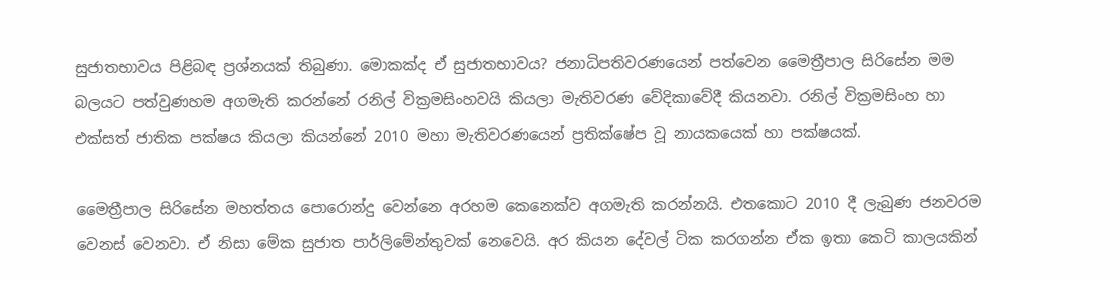සුජාතභාවය පිළිබඳ ප්‍රශ්නයක් තිබුණා. මොකක්ද ඒ සුජාතභාවය? ජනාධිපතිවරණයෙන් පත්වෙන මෛත්‍රීපාල සිරිසේන මම බලයට පත්වුණහම අගමැති කරන්නේ රනිල් වික්‍රමසිංහවයි කියලා මැතිවරණ වේදිකාවේදී කියනවා. රනිල් වික්‍රමසිංහ හා එක්සත් ජාතික පක්ෂය කියලා කියන්නේ 2010 මහා මැතිවරණයෙන් ප්‍රතික්ෂේප වූ නායකයෙක් හා පක්ෂයක්.

මෛත්‍රීපාල සිරිසේන මහත්තය පොරොන්දු වෙන්නෙ අරහම කෙනෙක්ව අගමැති කරන්නයි. එතකොට 2010 දී ලැබුණ ජනවරම වෙනස් වෙනවා. ඒ නිසා මේක සුජාත පාර්ලිමේන්තුවක් නෙවෙයි. අර කියන දේවල් ටික කරගන්න ඒක ඉතා කෙටි කාලයකින්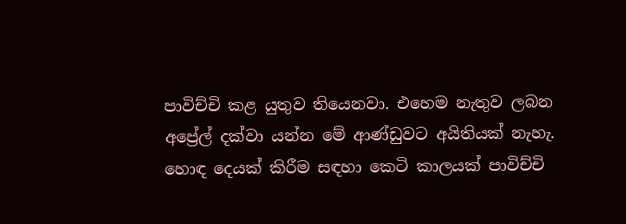පාවිච්චි කළ යුතුව තියෙනවා. එහෙම නැතුව ලබන අප්‍රේල් දක්වා යන්න මේ ආණ්ඩුවට අයිතියක් නැහැ. හොඳ දෙයක් කිරීම සඳහා කෙටි කාලයක් පාවිච්චි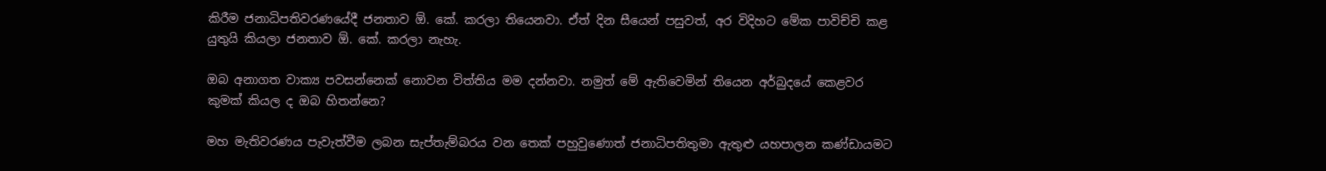කිරීම ජනාධිපතිවරණයේදී ජනතාව ඕ. කේ. කරලා තියෙනවා. ඒත් දින සීයෙන් පසුවත්, අර විදිහට මේක පාවිච්චි කළ යුතුයි කියලා ජනතාව ඕ. කේ. කරලා නැහැ.

ඔබ අනාගත වාක්‍ය පවසන්නෙක් නොවන විත්තිය මම දන්නවා. නමුත් මේ ඇතිවෙමින් තියෙන අර්බුදයේ කෙළවර කුමක් කියල ද ඔබ හිතන්නෙ?

මහ මැතිවරණය පැවැත්වීම ලබන සැප්තැම්බරය වන තෙක් පහුවුණොත් ජනාධිපතිතුමා ඇතුළු යහපාලන කණ්ඩායමට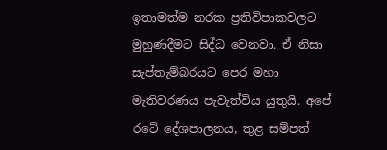ඉතාමත්ම නරක ප්‍රතිවිපාකවලට මුහුණදීමට සිද්ධ වෙනවා. ඒ නිසා සැප්තැම්බරයට පෙර මහා මැතිවරණය පැවැත්විය යුතුයි. අපේ රටේ දේශපාලනය, තුළ සම්පත්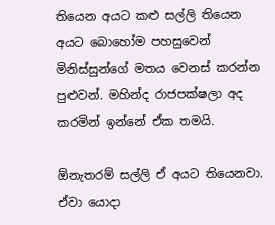තියෙන අයට කළු සල්ලි තියෙන අයට බොහෝම පහසුවෙන් මිනිස්සුන්ගේ මතය වෙනස් කරන්න පුළුවන්. මහින්ද රාජපක්ෂලා අද කරමින් ඉන්නේ ඒක තමයි.

ඕනැතරම් සල්ලි ඒ අයට තියෙනවා. ඒවා යොදා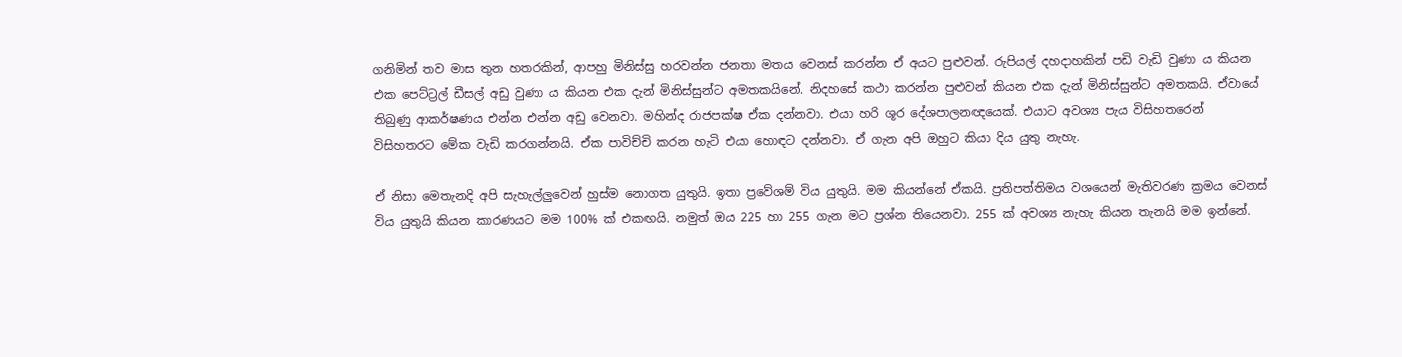ගනිමින් තව මාස තුන හතරකින්, ආපහු මිනිස්සු හරවන්න ජනතා මතය වෙනස් කරන්න ඒ අයට පුළුවන්. රුපියල් දහදාහකින් පඩි වැඩි වුණා ය කියන එක පෙට්ට්‍රල් ඩීසල් අඩු වුණා ය කියන එක දැන් මිනිස්සුන්ට අමතකයිනේ. නිදහසේ කථා කරන්න පුළුවන් කියන එක දැන් මිනිස්සුන්ට අමතකයි. ඒවායේ තිබුණු ආකර්ෂණය එන්න එන්න අඩු වෙනවා. මහින්ද රාජපක්ෂ ඒක දන්නවා. එයා හරි ශූර දේශපාලනඥයෙක්. එයාට අවශ්‍ය පැය විසිහතරෙන් විසිහතරට මේක වැඩි කරගන්නයි. ඒක පාවිච්චි කරන හැටි එයා හොඳට දන්නවා. ඒ ගැන අපි ඔහුට කියා දිය යුතු නැහැ.

ඒ නිසා මෙතැනදි අපි සැහැල්ලුවෙන් හුස්ම නොගත යුතුයි. ඉතා ප්‍රවේශම් විය යුතුයි. මම කියන්නේ ඒකයි. ප්‍රතිපත්තිමය වශයෙන් මැතිවරණ ක්‍රමය වෙනස් විය යුතුයි කියන කාරණයට මම 100% ක් එකඟයි. නමුත් ඔය 225 හා 255 ගැන මට ප්‍රශ්න තියෙනවා. 255 ක් අවශ්‍ය නැහැ කියන තැනයි මම ඉන්නේ.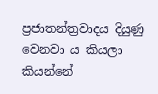ප්‍රජාතන්ත්‍රවාදය දියුණු වෙනවා ය කියලා කියන්නේ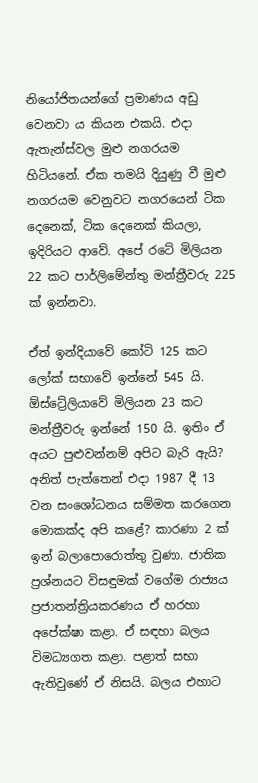නියෝජිතයන්ගේ ප්‍රමාණය අඩු වෙනවා ය කියන එකයි. එදා ඇතැන්ස්වල මුළු නගරයම හිටියනේ. ඒක තමයි දියුණු වී මුළු නගරයම වෙනුවට නගරයෙන් ටික දෙනෙක්, ටික දෙනෙක් කියලා, ඉදිරියට ආවේ. අපේ රටේ මිලියන 22 කට පාර්ලිමේන්තු මන්ත්‍රීවරු 225 ක් ඉන්නවා.

ඒත් ඉන්දියාවේ කෝටි 125 කට ලෝක් සභාවේ ඉන්නේ 545 යි. ඕස්ට්‍රේලියාවේ මිලියන 23 කට මන්ත්‍රීවරු ඉන්නේ 150 යි. ඉතිං ඒ අයට පුළුවන්නම් අපිට බැරි ඇයි? අනිත් පැත්තෙන් එදා 1987 දී 13 වන සංශෝධනය සම්මත කරගෙන මොකක්ද අපි කළේ? කාරණා 2 ක් ඉන් බලාපොරොත්තු වුණා. ජාතික ප්‍රශ්නයට විසඳුමක් වගේම රාජ්‍යය ප්‍රජාතන්ත්‍රියකරණය ඒ හරහා අපේක්ෂා කළා. ඒ සඳහා බලය විමධ්‍යගත කළා. පළාත් සභා ඇතිවුණේ ඒ නිසයි. බලය එහාට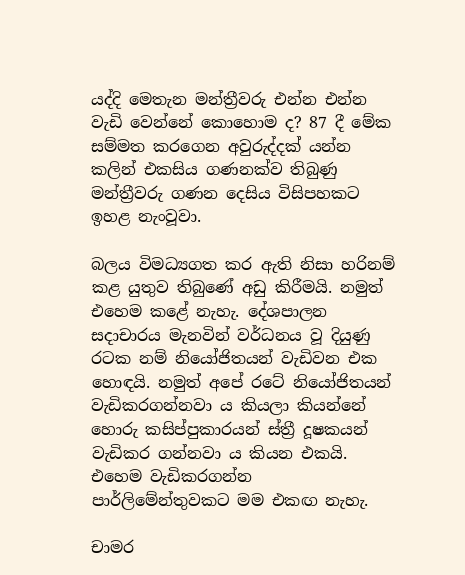යද්දි මෙතැන මන්ත්‍රීවරු එන්න එන්න වැඩි වෙන්නේ කොහොම ද? 87 දී මේක සම්මත කරගෙන අවුරුද්දක් යන්න කලින් එකසිය ගණනක්ව තිබුණු මන්ත්‍රීවරු ගණන දෙසිය විසිපහකට ඉහළ නැංවූවා.

බලය විමධ්‍යගත කර ඇති නිසා හරිනම් කළ යුතුව තිබුණේ අඩු කිරීමයි. නමුත් එහෙම කළේ නැහැ. දේශපාලන සදාචාරය මැනවින් වර්ධනය වූ දියුණු රටක නම් නියෝජිතයන් වැඩිවන එක හොඳයි. නමුත් අපේ රටේ නියෝජිතයන් වැඩිකරගන්නවා ය කියලා කියන්නේ හොරු කසිප්පුකාරයන් ස්ත්‍රී දූෂකයන් වැඩිකර ගන්නවා ය කියන එකයි. එහෙම වැඩිකරගන්න පාර්ලිමේන්තුවකට මම එකඟ නැහැ.

චාමර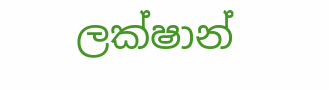ලක්ෂාන්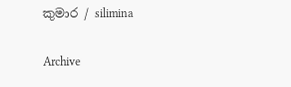කුමාර / silimina

Archive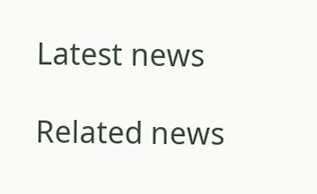Latest news

Related news